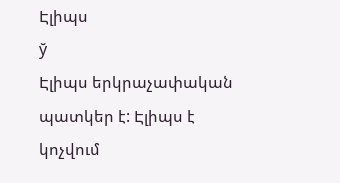Էլիպս
ў
Էլիպս երկրաչափական պատկեր է: Էլիպս է կոչվում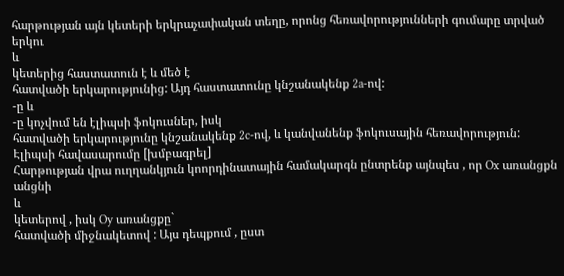հարթության այն կետերի երկրաչափական տեղը, որոնց հեռավորությունների գումարը տրված երկու
և
կետերից հաստատուն է և մեծ է
հատվածի երկարությունից: Այդ հաստատունը կնշանակենք 2a-ով:
-ը և
-ը կոչվում են էլիպսի ֆոկուսներ, իսկ
հատվածի երկարությունը կնշանակենք 2c-ով, և կանվանենք ֆոկուսային հեռավորություն:
Էլիպսի հավասարումը [խմբագրել]
Հարթության վրա ուղղանկյուն կոորդինատային համակարգն ընտրենք այնպես , որ Ox առանցքն անցնի
և
կետերով , իսկ Oy առանցքը`
հատվածի միջնակետով : Այս դեպքում , ըստ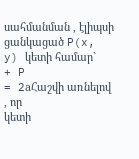սահմանման , էլիպսի ցանկացած P(x, y) կետի համար`
+ P
= 2aՀաշվի առնելով , որ
կետի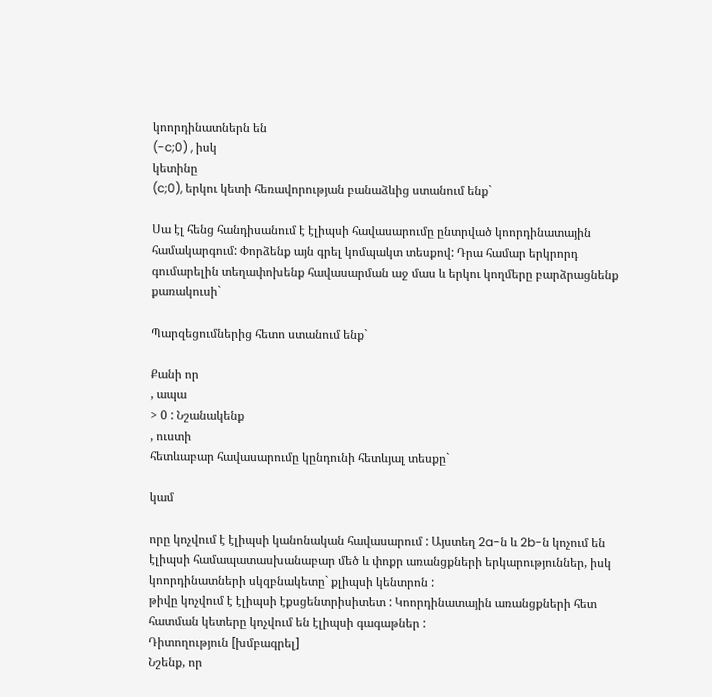կոորդինատներն են
(-c;0) , իսկ
կետինը
(c;0), երկու կետի հեռավորության բանաձևից ստանում ենք`

Սա էլ հենց հանդիսանում է էլիպսի հավասարումը ընտրված կոորդինատային համակարգում: Փորձենք այն գրել կոմպակտ տեսքով: Դրա համար երկրորդ գումարելին տեղափոխենք հավասարման աջ մաս և երկու կողմերը բարձրացնենք քառակուսի`

Պարզեցումներից հետո ստանում ենք`

Քանի որ
, ապա
> 0 : Նշանակենք
, ուստի
հետևաբար հավասարումը կընդունի հետևյալ տեսքը`

կամ

որը կոչվում է էլիպսի կանոնական հավասարում : Այստեղ 2a-ն և 2b-ն կոչում են էլիպսի համապատասխանաբար մեծ և փոքր առանցքների երկարություններ, իսկ կոորդինատների սկզբնակետը` քլիպսի կենտրոն :
թիվը կոչվում է էլիպսի էքսցենտրիսիտետ : Կոորդինատային առանցքների հետ հատման կետերը կոչվում են էլիպսի գագաթներ :
Դիտողություն [խմբագրել]
Նշենք, որ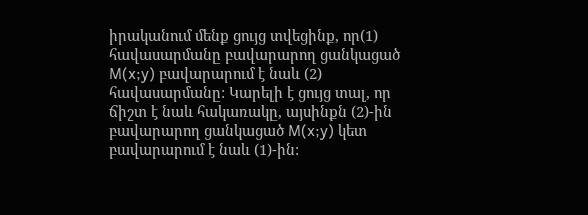իրականում մենք ցույց տվեցինք, որ(1) հավասարմանը բավարարող ցանկացած M(x;y) բավարարում է նաև (2) հավասարմանը: Կարելի է ցույց տալ, որ ճիշտ է նաև հակառակը, այսինքն (2)-ին բավարարող ցանկացած M(x;y) կետ բավարարում է նաև (1)-ին: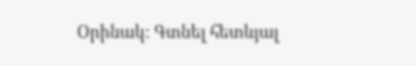Օրինակ: Գտնել հետևյալ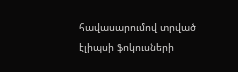հավասարումով տրված էլիպսի ֆոկուսների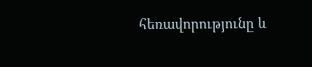հեռավորությունը և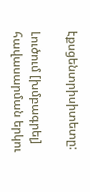էքսցենտրիսիտետը:

Լուծում [խմբագրել]
հավասարման երկու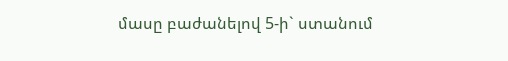մասը բաժանելով 5-ի` ստանում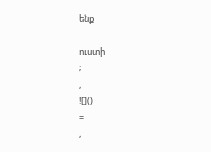ենք

ուստի
;
,
![]()
=
,